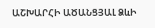ԱՇԽԱՐՀԻ ԱԾԱՆՑՅԱԼ ՁևԻ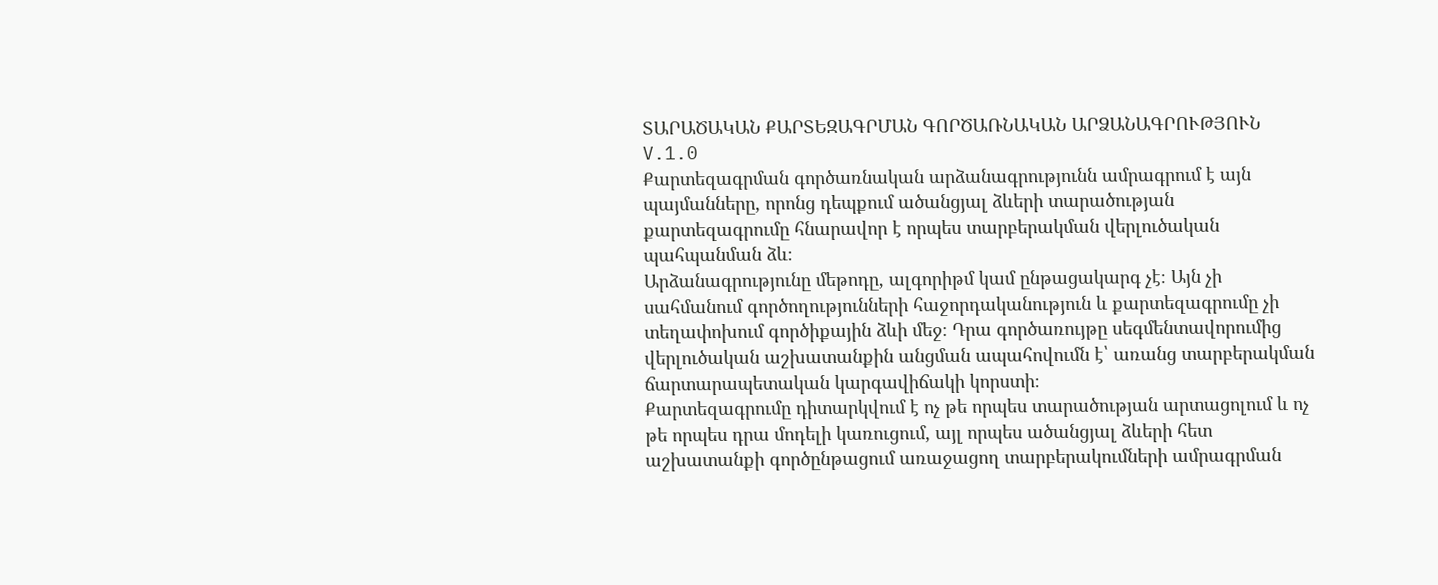ՏԱՐԱԾԱԿԱՆ ՔԱՐՏԵԶԱԳՐՄԱՆ ԳՈՐԾԱՌՆԱԿԱՆ ԱՐՁԱՆԱԳՐՈՒԹՅՈՒՆ V.1.0
Քարտեզագրման գործառնական արձանագրությունն ամրագրում է այն պայմանները, որոնց դեպքում ածանցյալ ձևերի տարածության քարտեզագրումը հնարավոր է որպես տարբերակման վերլուծական պահպանման ձև։
Արձանագրությունը մեթոդը, ալգորիթմ կամ ընթացակարգ չէ։ Այն չի սահմանում գործողությունների հաջորդականություն և քարտեզագրումը չի տեղափոխում գործիքային ձևի մեջ։ Դրա գործառույթը սեգմենտավորումից վերլուծական աշխատանքին անցման ապահովումն է՝ առանց տարբերակման ճարտարապետական կարգավիճակի կորստի։
Քարտեզագրումը դիտարկվում է ոչ թե որպես տարածության արտացոլում և ոչ թե որպես դրա մոդելի կառուցում, այլ որպես ածանցյալ ձևերի հետ աշխատանքի գործընթացում առաջացող տարբերակումների ամրագրման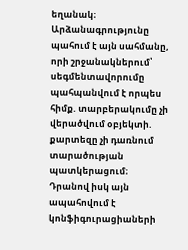եղանակ։
Արձանագրությունը պահում է այն սահմանը, որի շրջանակներում՝ սեգմենտավորումը պահպանվում է որպես հիմք. տարբերակումը չի վերածվում օբյեկտի. քարտեզը չի դառնում տարածության պատկերացում։
Դրանով իսկ այն ապահովում է կոնֆիգուրացիաների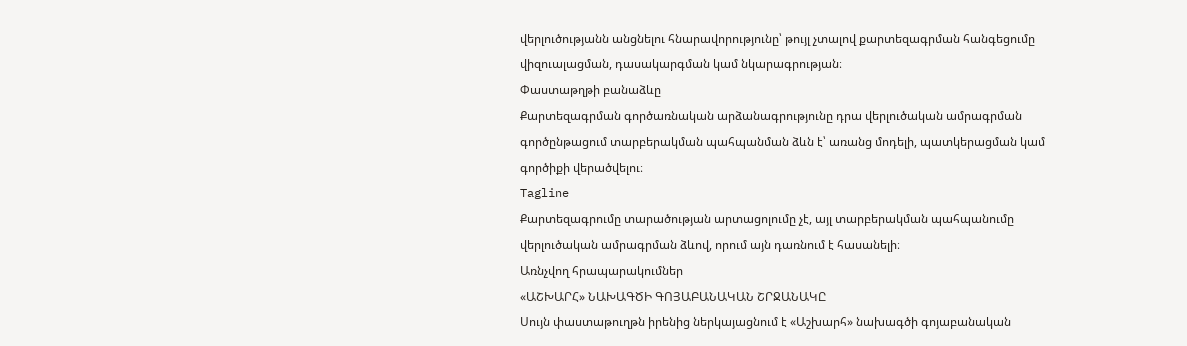վերլուծությանն անցնելու հնարավորությունը՝ թույլ չտալով քարտեզագրման հանգեցումը վիզուալացման, դասակարգման կամ նկարագրության։
Փաստաթղթի բանաձևը
Քարտեզագրման գործառնական արձանագրությունը դրա վերլուծական ամրագրման գործընթացում տարբերակման պահպանման ձևն է՝ առանց մոդելի, պատկերացման կամ գործիքի վերածվելու։
Tagline
Քարտեզագրումը տարածության արտացոլումը չէ, այլ տարբերակման պահպանումը վերլուծական ամրագրման ձևով, որում այն դառնում է հասանելի։
Առնչվող հրապարակումներ
«ԱՇԽԱՐՀ» ՆԱԽԱԳԾԻ ԳՈՅԱԲԱՆԱԿԱՆ ՇՐՋԱՆԱԿԸ
Սույն փաստաթուղթն իրենից ներկայացնում է «Աշխարհ» նախագծի գոյաբանական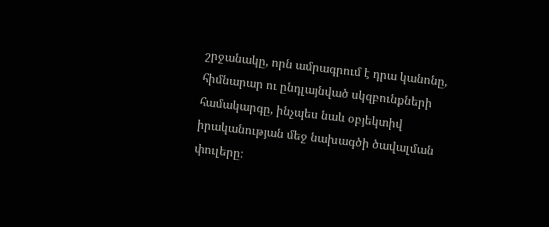շրջանակը, որն ամրագրում է դրա կանոնը, հիմնարար ու ընդլայնված սկզբունքների համակարգը, ինչպես նաև օբյեկտիվ իրականության մեջ նախագծի ծավալման փուլերը։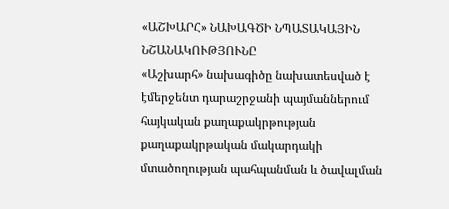«ԱՇԽԱՐՀ» ՆԱԽԱԳԾԻ ՆՊԱՏԱԿԱՅԻՆ ՆՇԱՆԱԿՈՒԹՅՈՒՆԸ
«Աշխարհ» նախագիծը նախատեսված է էմերջենտ դարաշրջանի պայմաններում հայկական քաղաքակրթության քաղաքակրթական մակարդակի մտածողության պահպանման և ծավալման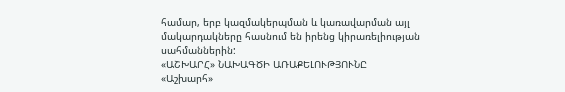համար, երբ կազմակերպման և կառավարման այլ մակարդակները հասնում են իրենց կիրառելիության սահմաններին:
«ԱՇԽԱՐՀ» ՆԱԽԱԳԾԻ ԱՌԱՔԵԼՈՒԹՅՈՒՆԸ
«Աշխարհ»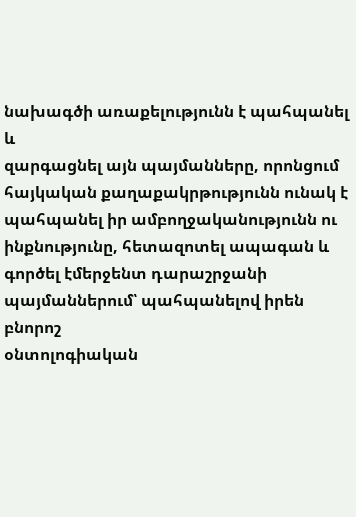նախագծի առաքելությունն է պահպանել և
զարգացնել այն պայմանները, որոնցում հայկական քաղաքակրթությունն ունակ է
պահպանել իր ամբողջականությունն ու ինքնությունը, հետազոտել ապագան և
գործել էմերջենտ դարաշրջանի պայմաններում՝ պահպանելով իրեն բնորոշ
օնտոլոգիական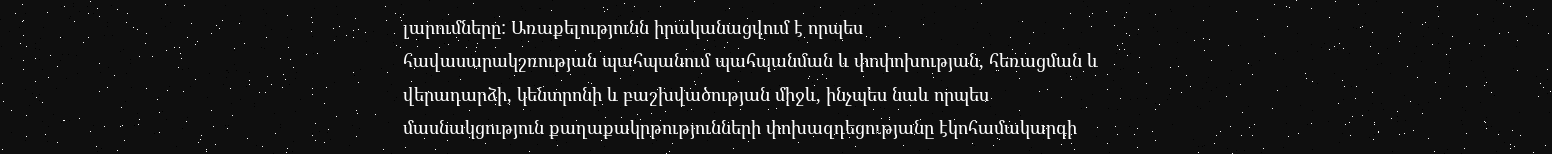լարումները: Առաքելությունն իրականացվում է որպես
հավասարակշռության պահպանում պահպանման և փոփոխության, հեռացման և
վերադարձի, կենտրոնի և բաշխվածության միջև, ինչպես նաև որպես
մասնակցություն քաղաքակրթությունների փոխազդեցությանը էկոհամակարգի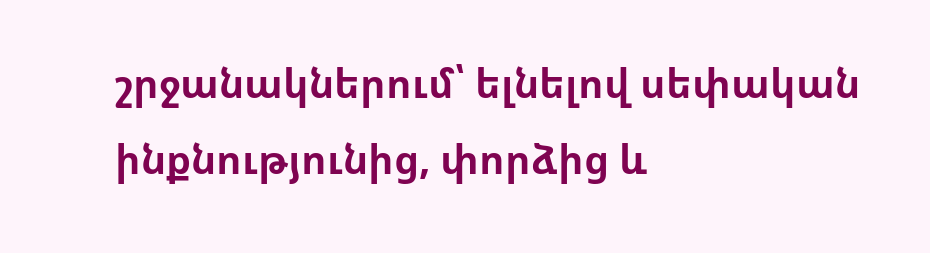շրջանակներում՝ ելնելով սեփական ինքնությունից, փորձից և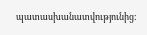պատասխանատվությունից: